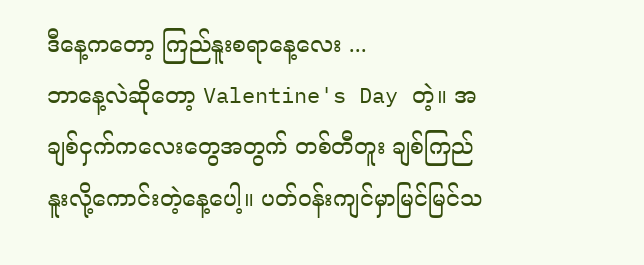ဒီနေ့ကတော့ ကြည်နူးစရာနေ့လေး ...
ဘာနေ့လဲဆိုတော့ Valentine's Day တဲ့။ အချစ်ငှက်ကလေးတွေအတွက် တစ်တီတူး ချစ်ကြည်နူးလို့ကောင်းတဲ့နေ့ပေါ့။ ပတ်ဝန်းကျင်မှာမြင်မြင်သ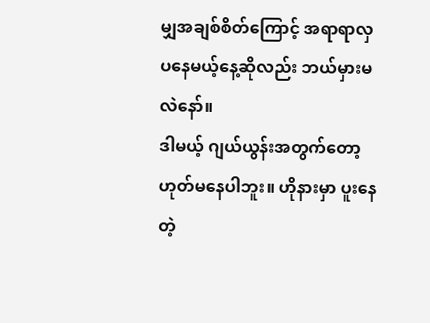မျှအချစ်စိတ်ကြောင့် အရာရာလှပနေမယ့်နေ့ဆိုလည်း ဘယ်မှားမလဲနော်။
ဒါမယ့် ဂျယ်ယွန်းအတွက်တော့ဟုတ်မနေပါဘူး။ ဟိုနားမှာ ပူးနေတဲ့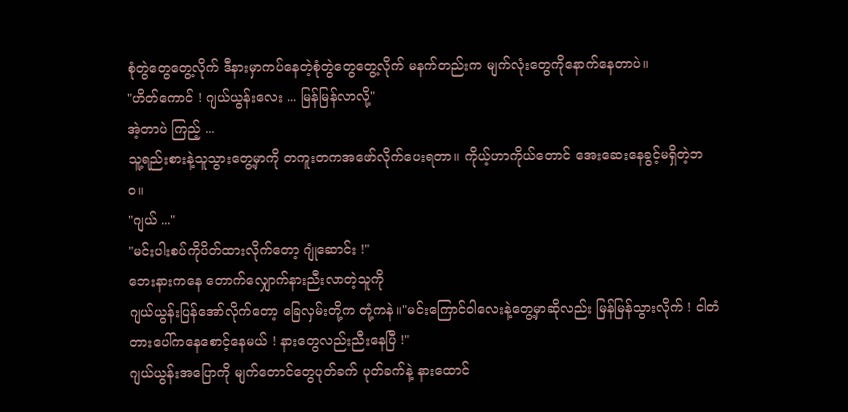စုံတွဲတွေတွေ့လိုက် ဒီနားမှာကပ်နေတဲ့စုံတွဲတွေတွေ့လိုက် မနက်တည်းက မျက်လုံးတွေကိုနောက်နေတာပဲ။
"ဟိတ်ကောင် ! ဂျယ်ယွန်းလေး ... မြန်မြန်လာလို့"
အဲ့တာပဲ ကြည့် ...
သူ့ရည်းစားနဲ့သူသွားတွေ့မှာကို တကူးတကအဖော်လိုက်ပေးရတာ။ ကိုယ့်ဟာကိုယ်တောင် အေးဆေးနေခွင့်မရှိတဲ့ဘဝ။
"ဂျယ် ..."
"မင်းပါးစပ်ကိုပိတ်ထားလိုက်တော့ ဂျုံဆောင်း !"
ဘေးနားကနေ တောက်လျှောက်နားညီးလာတဲ့သူကို
ဂျယ်ယွန်းပြန်အော်လိုက်တော့ ခြေလှမ်းတို့က တုံ့ကနဲ။"မင်းကြောင်ဝါလေးနဲ့တွေ့မှာဆိုလည်း မြန်မြန်သွားလိုက် ! ငါတံတားပေါ်ကနေစောင့်နေမယ် ! နားတွေလည်းညီးနေပြီ !"
ဂျယ်ယွန်းအပြောကို မျက်တောင်တွေပုတ်ခက် ပုတ်ခက်နဲ့ နားထောင်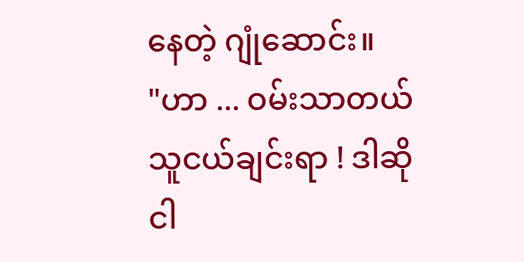နေတဲ့ ဂျုံဆောင်း။
"ဟာ ... ဝမ်းသာတယ် သူငယ်ချင်းရာ ! ဒါဆို ငါ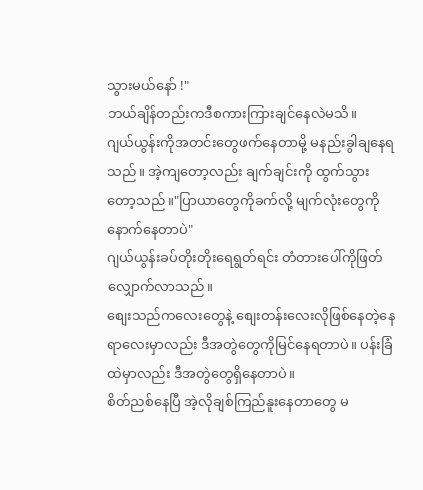သွားမယ်နော် !"
ဘယ်ချိန်တည်းကဒီစကားကြားချင်နေလဲမသိ။
ဂျယ်ယွန်းကိုအတင်းတွေဖက်နေတာမို့ မနည်းခွါချနေရသည်။ အဲ့ကျတော့လည်း ချက်ချင်းကို ထွက်သွားတော့သည်။"ပြာယာတွေကိုခက်လို့ မျက်လုံးတွေကိုနောက်နေတာပဲ"
ဂျယ်ယွန်းခပ်တိုးတိုးရေရွတ်ရင်း တံတားပေါ်ကိုဖြတ်လျှောက်လာသည်။
စျေးသည်ကလေးတွေနဲ့ စျေးတန်းလေးလိုဖြစ်နေတဲ့နေရာလေးမှာလည်း ဒီအတွဲတွေကိုမြင်နေရတာပဲ။ ပန်းခြံထဲမှာလည်း ဒီအတွဲတွေရှိနေတာပဲ။
စိတ်ညစ်နေပြီ အဲ့လိုချစ်ကြည်နူးနေတာတွေ မ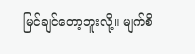မြင်ချင်တော့ဘူးလို့။ မျက်စိ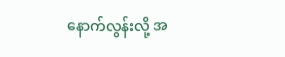နောက်လွန်းလို့ အ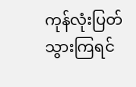ကုန်လုံးပြတ်သွားကြရင်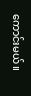ကောင်းမယ်။